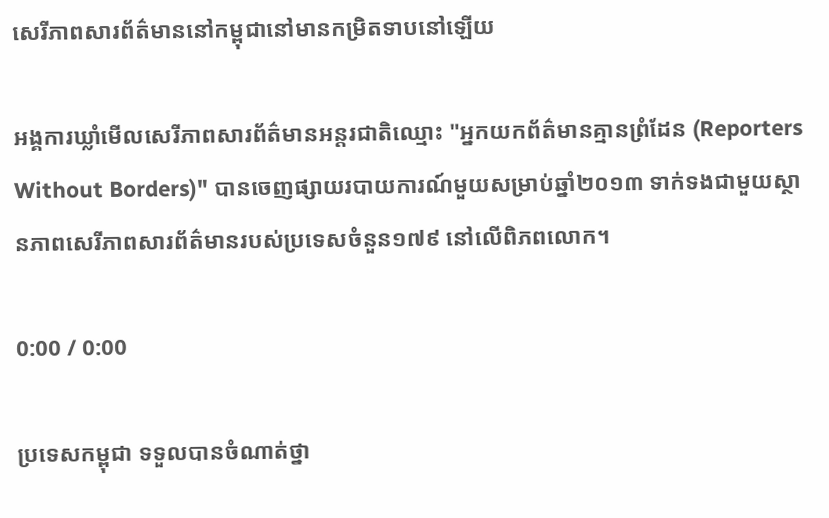សេរីភាពសារព័ត៌មាននៅកម្ពុជានៅមានកម្រិតទាបនៅឡើយ

អង្គការឃ្លាំមើលសេរីភាពសារព័ត៌មានអន្តរជាតិឈ្មោះ "អ្នកយកព័ត៌មានគ្មានព្រំដែន (Reporters Without Borders)" បានចេញផ្សាយរបាយការណ៍មួយសម្រាប់ឆ្នាំ២០១៣ ទាក់ទងជាមួយស្ថានភាពសេរីភាពសារព័ត៌មានរបស់ប្រទេសចំនួន១៧៩ នៅលើពិភពលោក។

0:00 / 0:00

ប្រទេសកម្ពុជា ទទួលបានចំណាត់ថ្នា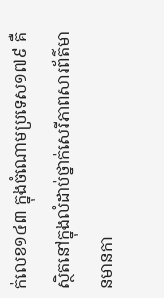ក់លេខ១៤៣ ក្នុងចំណោមប្រទេស១៧៩ គឺស្ថិតនៅក្នុងលំដាប់ថ្នាក់សេរីភាពសារព័ត៌មានមានកា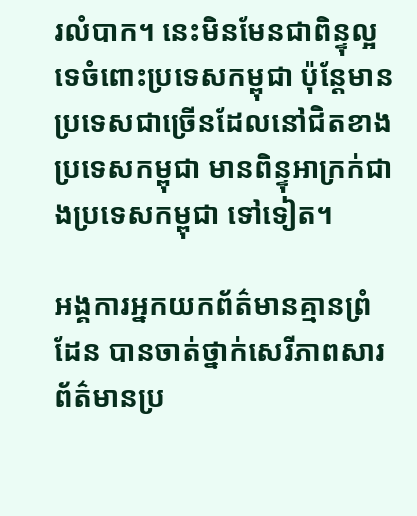រលំបាក។ នេះមិនមែនជាពិន្ទុល្អទេចំពោះប្រទេសកម្ពុជា ប៉ុន្តែមានប្រទេសជាច្រើនដែលនៅជិតខាងប្រទេសកម្ពុជា មានពិន្ទុអាក្រក់ជាងប្រទេសកម្ពុជា ទៅទៀត។

អង្គការអ្នកយកព័ត៌មានគ្មានព្រំដែន បានចាត់ថ្នាក់សេរីភាពសារព័ត៌មានប្រ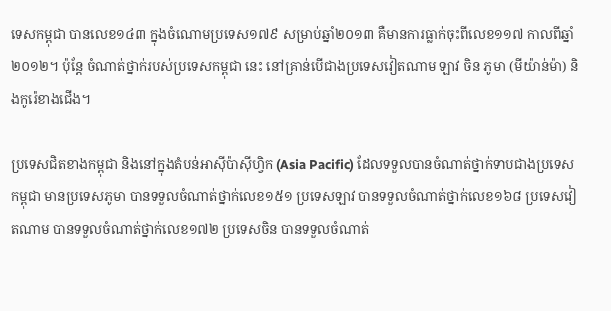ទេសកម្ពុជា បានលេខ១៤៣ ក្នុងចំណោមប្រទេស១៧៩ សម្រាប់ឆ្នាំ២០១៣ គឺមានការធ្លាក់ចុះពីលេខ១១៧ កាលពីឆ្នាំ២០១២។ ប៉ុន្តែ ចំណាត់ថ្នាក់របស់ប្រទេសកម្ពុជា នេះ នៅគ្រាន់បើជាងប្រទេសវៀតណាម ឡាវ ចិន ភូមា (មីយ៉ាន់ម៉ា) និងកូរ៉េខាងជើង។

ប្រទេសជិតខាងកម្ពុជា និងនៅក្នុងតំបន់អាស៊ីប៉ាស៊ីហ្វិក (Asia Pacific) ដែលទទួលបានចំណាត់ថ្នាក់ទាបជាងប្រទេសកម្ពុជា មានប្រទេសភូមា បានទទួលចំណាត់ថ្នាក់លេខ១៥១ ប្រទេសឡាវ បានទទួលចំណាត់ថ្នាក់លេខ១៦៨ ប្រទេសវៀតណាម បានទទួលចំណាត់ថ្នាក់លេខ១៧២ ប្រទេសចិន បានទទួលចំណាត់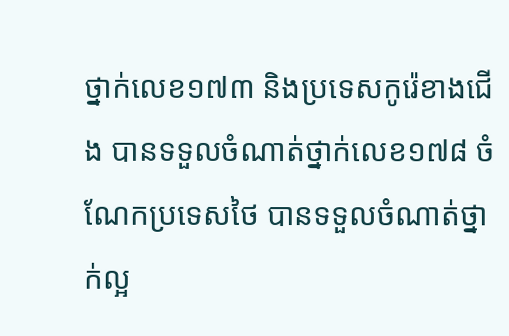ថ្នាក់លេខ១៧៣ និងប្រទេសកូរ៉េខាងជើង បានទទួលចំណាត់ថ្នាក់លេខ១៧៨ ចំណែកប្រទេសថៃ បានទទួលចំណាត់ថ្នាក់ល្អ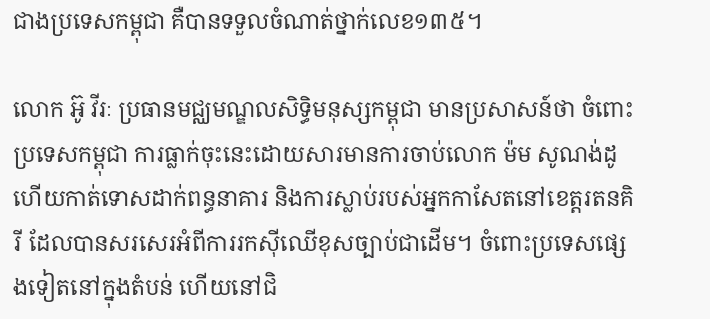ជាងប្រទេសកម្ពុជា គឺបានទទួលចំណាត់ថ្នាក់លេខ១៣៥។

លោក អ៊ូ វីរៈ ប្រធានមជ្ឈមណ្ឌលសិទ្ធិមនុស្សកម្ពុជា មានប្រសាសន៍ថា ចំពោះប្រទេសកម្ពុជា ការធ្លាក់ចុះនេះដោយសារមានការចាប់លោក ម៉ម សូណង់ដូ ហើយកាត់ទោសដាក់ពន្ធនាគារ និងការស្លាប់របស់អ្នកកាសែតនៅខេត្តរតនគិរី ដែលបានសរសេរអំពីការរកស៊ីឈើខុសច្បាប់ជាដើម។ ចំពោះប្រទេសផ្សេងទៀតនៅក្នុងតំបន់ ហើយនៅជិ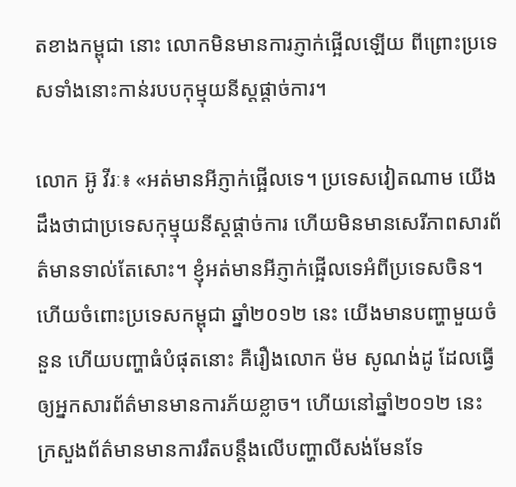តខាងកម្ពុជា នោះ លោកមិនមានការភ្ញាក់ផ្អើលឡើយ ពីព្រោះប្រទេសទាំងនោះកាន់របបកុម្មុយនីស្តផ្តាច់ការ។

លោក អ៊ូ វីរៈ៖ «អត់មានអីភ្ញាក់ផ្អើលទេ។ ប្រទេសវៀតណាម យើងដឹងថាជាប្រទេសកុម្មុយនីស្តផ្តាច់ការ ហើយមិនមានសេរីភាពសារព័ត៌មានទាល់តែសោះ។ ខ្ញុំអត់មានអីភ្ញាក់ផ្អើលទេអំពីប្រទេសចិន។ ហើយចំពោះប្រទេសកម្ពុជា ឆ្នាំ២០១២ នេះ យើងមានបញ្ហាមួយចំនួន ហើយបញ្ហាធំបំផុតនោះ គឺរឿងលោក ម៉ម សូណង់ដូ ដែលធ្វើឲ្យអ្នកសារព័ត៌មានមានការភ័យខ្លាច។ ហើយនៅឆ្នាំ២០១២ នេះ ក្រសួងព័ត៌មានមានការរឹតបន្តឹងលើបញ្ហាលីសង់មែនទែ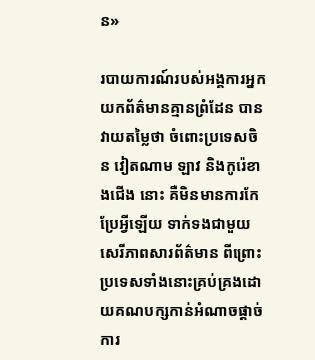ន»

របាយការណ៍របស់អង្គការអ្នកយកព័ត៌មានគ្មានព្រំដែន បានវាយតម្លៃថា ចំពោះប្រទេសចិន វៀតណាម ឡាវ និងកូរ៉េខាងជើង នោះ គឺមិនមានការកែប្រែអ្វីឡើយ ទាក់ទងជាមួយសេរីភាពសារព័ត៌មាន ពីព្រោះប្រទេសទាំងនោះគ្រប់គ្រងដោយគណបក្សកាន់អំណាចផ្តាច់ការ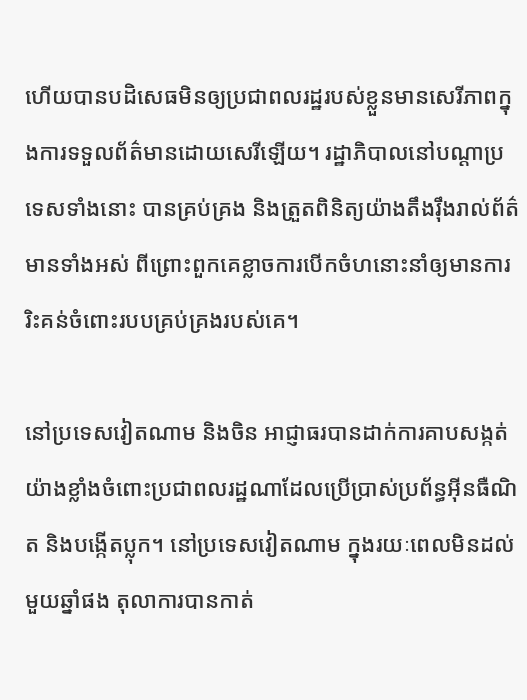ហើយបានបដិសេធមិនឲ្យប្រជាពលរដ្ឋរបស់ខ្លួនមានសេរីភាពក្នុងការទទួលព័ត៌មានដោយសេរីឡើយ។ រដ្ឋាភិបាលនៅបណ្ដាប្រទេសទាំងនោះ បានគ្រប់គ្រង និងត្រួតពិនិត្យយ៉ាងតឹងរ៉ឹងរាល់ព័ត៌មានទាំងអស់ ពីព្រោះពួកគេខ្លាចការបើកចំហនោះនាំឲ្យមានការរិះគន់ចំពោះរបបគ្រប់គ្រងរបស់គេ។

នៅប្រទេសវៀតណាម និងចិន អាជ្ញាធរបានដាក់ការគាបសង្កត់យ៉ាងខ្លាំងចំពោះប្រជាពលរដ្ឋណាដែលប្រើប្រាស់ប្រព័ន្ធអ៊ីនធឺណិត និងបង្កើតប្លុក។ នៅប្រទេសវៀតណាម ក្នុងរយៈពេលមិនដល់មួយឆ្នាំផង តុលាការបានកាត់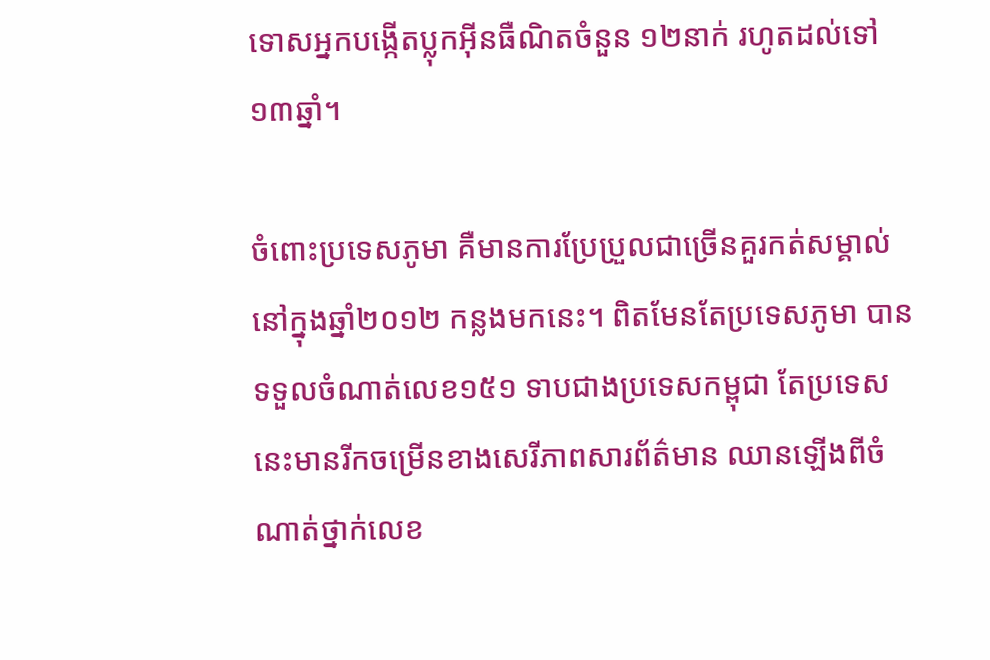ទោសអ្នកបង្កើតប្លុកអ៊ីនធឺណិតចំនួន ១២នាក់ រហូតដល់ទៅ ១៣ឆ្នាំ។

ចំពោះប្រទេសភូមា គឺមានការប្រែប្រួលជាច្រើនគួរកត់សម្គាល់នៅក្នុងឆ្នាំ២០១២ កន្លងមកនេះ។ ពិតមែនតែប្រទេសភូមា បានទទួលចំណាត់លេខ១៥១ ទាបជាងប្រទេសកម្ពុជា តែប្រទេសនេះមានរីកចម្រើនខាងសេរីភាពសារព័ត៌មាន ឈានឡើងពីចំណាត់ថ្នាក់លេខ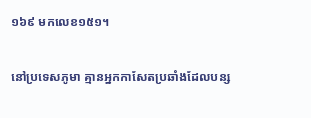១៦៩ មកលេខ១៥១។

នៅប្រទេសភូមា គ្មានអ្នកកាសែតប្រឆាំងដែលបន្ស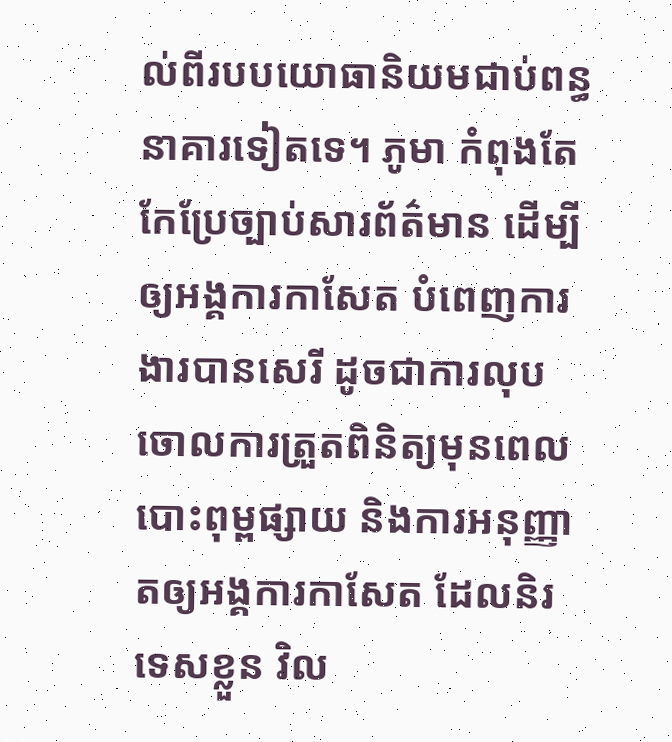ល់ពីរបបយោធានិយមជាប់ពន្ធនាគារទៀតទេ។ ភូមា កំពុងតែកែប្រែច្បាប់សារព័ត៌មាន ដើម្បីឲ្យអង្គការកាសែត បំពេញការងារបានសេរី ដូចជាការលុបចោលការត្រួតពិនិត្យមុនពេលបោះពុម្ពផ្សាយ និងការអនុញ្ញាតឲ្យអង្គការកាសែត ដែលនិរទេសខ្លួន វិល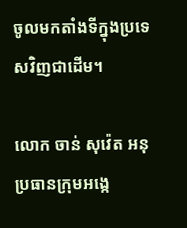ចូលមកតាំងទីក្នុងប្រទេសវិញជាដើម។

លោក ចាន់ សុវ៉េត អនុប្រធានក្រុមអង្កេ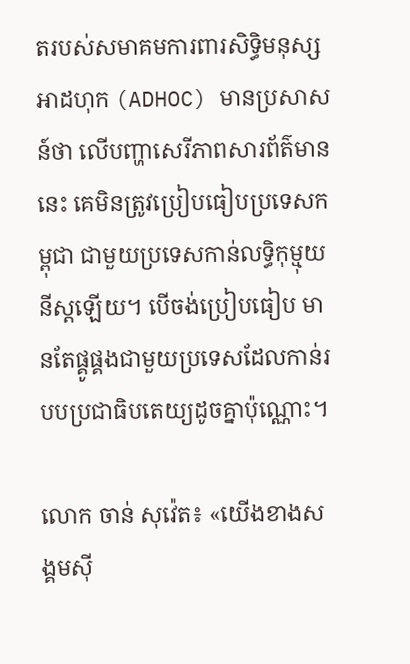តរបស់សមាគមការពារសិទ្ធិមនុស្សអាដហុក (ADHOC) មានប្រសាសន៍ថា លើបញ្ហាសេរីភាពសារព័ត៌មាននេះ គេមិនត្រូវប្រៀបធៀបប្រទេសកម្ពុជា ជាមួយប្រទេសកាន់លទ្ធិកុម្មុយនីស្តឡើយ។ បើចង់ប្រៀបធៀប មានតែផ្គូផ្គងជាមួយប្រទេសដែលកាន់របបប្រជាធិបតេយ្យដូចគ្នាប៉ុណ្ណោះ។

លោក ចាន់ សុវ៉េត៖ «យើងខាងសង្គមស៊ី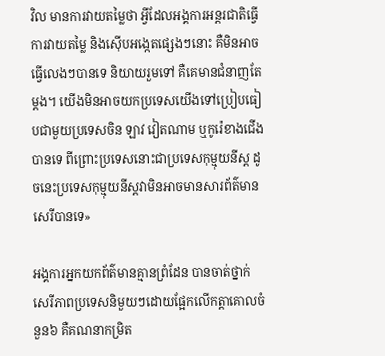វិល មានការវាយតម្លៃថា អ្វីដែលអង្គការអន្តរជាតិធ្វើការវាយតម្លៃ និងស៊ើបអង្កេតផ្សេងៗនោះ គឺមិនអាចធ្វើលេងៗបានទេ និយាយរួមទៅ គឺគេមានជំនាញតែម្តង។ យើងមិនអាចយកប្រទេសយើងទៅប្រៀបធៀបជាមួយប្រទេសចិន ឡាវ វៀតណាម ឬកូរ៉េខាងជើង បានទេ ពីព្រោះប្រទេសនោះជាប្រទេសកុម្មុយនីស្ត ដូចនេះប្រទេសកុម្មុយនីស្តវាមិនអាចមានសារព័ត៌មានសេរីបានទេ»

អង្គការអ្នកយកព័ត៌មានគ្មានព្រំដែន បានចាត់ថ្នាក់សេរីភាពប្រទេសនិមួយៗដោយផ្អែកលើកត្តាគោលចំនួន៦ គឺគណនាកម្រិត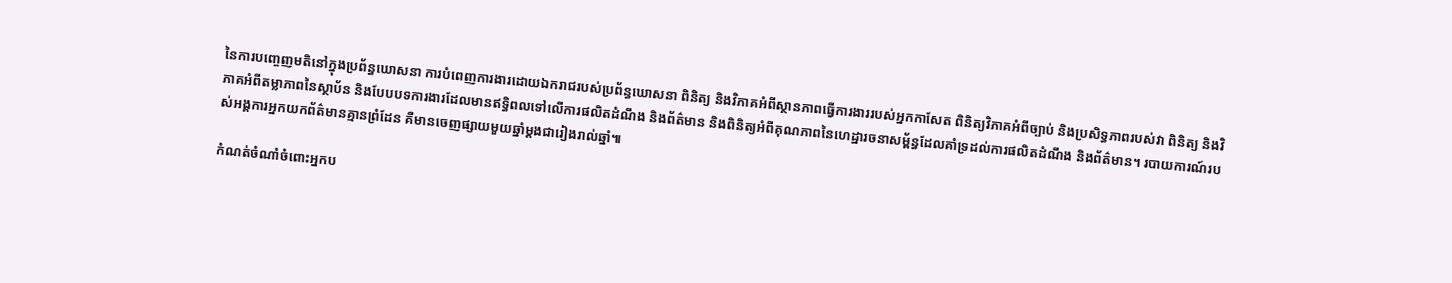នៃការបញ្ចេញមតិនៅក្នុងប្រព័ន្ធឃោសនា ការបំពេញការងារដោយឯករាជរបស់ប្រព័ន្ធឃោសនា ពិនិត្យ និងវិភាគអំពីស្ថានភាពធ្វើការងាររបស់អ្នកកាសែត ពិនិត្យវិភាគអំពីច្បាប់ និងប្រសិទ្ធភាពរបស់វា ពិនិត្យ និងវិភាគអំពីតម្លាភាពនៃស្ថាប័ន និងបែបបទការងារដែលមានឥទ្ធិពលទៅលើការផលិតដំណឹង និងព័ត៌មាន និងពិនិត្យអំពីគុណភាពនៃហេដ្ឋារចនាសម្ព័ន្ធដែលគាំទ្រដល់ការផលិតដំណឹង និងព័ត៌មាន។ របាយការណ៍របស់អង្គការអ្នកយកព័ត៌មានគ្មានព្រំដែន គឺមានចេញផ្សាយមួយឆ្នាំម្តងជារៀងរាល់ឆ្នាំ៕

កំណត់ចំណាំចំពោះអ្នកប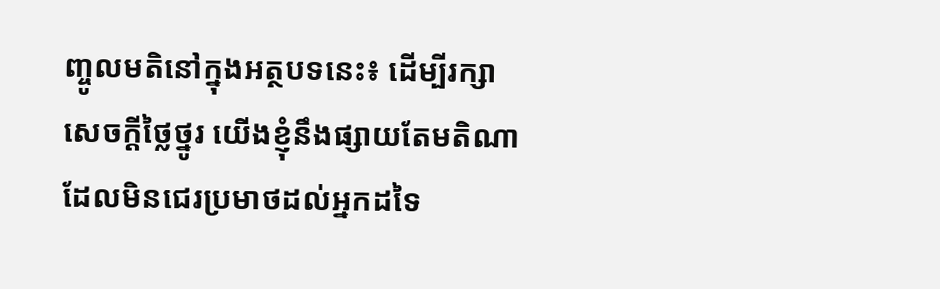ញ្ចូលមតិនៅក្នុងអត្ថបទនេះ៖ ដើម្បីរក្សាសេចក្ដីថ្លៃថ្នូរ យើងខ្ញុំនឹងផ្សាយតែមតិណា ដែលមិនជេរប្រមាថដល់អ្នកដទៃ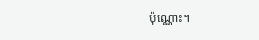ប៉ុណ្ណោះ។